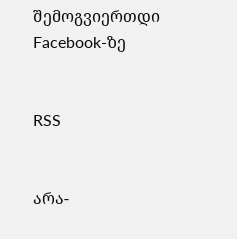შემოგვიერთდი Facebook-ზე


RSS


არა-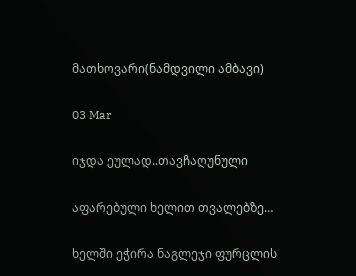მათხოვარი(ნამდვილი ამბავი)

03 Mar

იჯდა ეულად..თავჩაღუნული

აფარებული ხელით თვალებზე…

ხელში ეჭირა ნაგლეჯი ფურცლის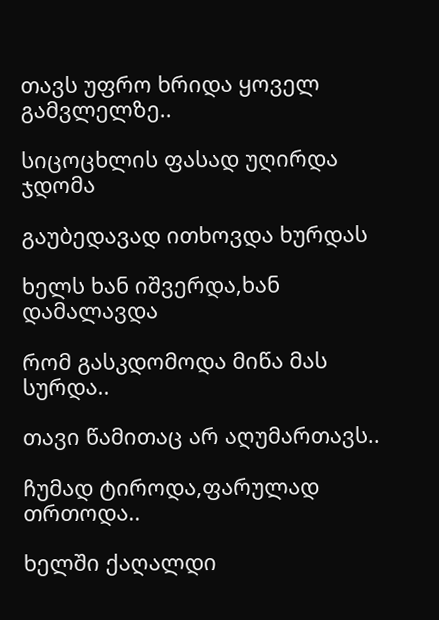თავს უფრო ხრიდა ყოველ გამვლელზე..

სიცოცხლის ფასად უღირდა ჯდომა

გაუბედავად ითხოვდა ხურდას

ხელს ხან იშვერდა,ხან დამალავდა

რომ გასკდომოდა მიწა მას სურდა..

თავი წამითაც არ აღუმართავს..

ჩუმად ტიროდა,ფარულად თრთოდა..

ხელში ქაღალდი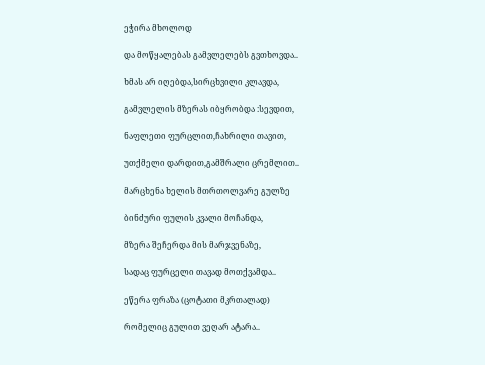ეჭირა მხოლოდ

და მოწყალებას გამვლელებს გვთხოვდა..

ხმას არ იღებდა,სირცხვილი კლავდა,

გამვლელის მზერას იბყრობდა :სევდით,

ნაფლეთი ფურცლით,ჩახრილი თავით,

უთქმელი დარდით,გამშრალი ცრემლით..

მარცხენა ხელის მთრთოლვარე გულზე

ბინძური ფულის კვალი მოჩანდა,

მზერა შეჩერდა მის მარჯვენაზე,

სადაც ფურცელი თავად მოთქვამდა..

ეწერა ფრაზა (ცოტათი მკრთალად)

რომელიც გულით ვეღარ ატარა..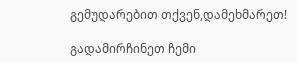გემუდარებით თქვენ,დამეხმარეთ!

გადამირჩინეთ ჩემი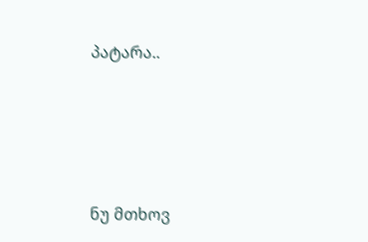პატარა..





ნუ მთხოვ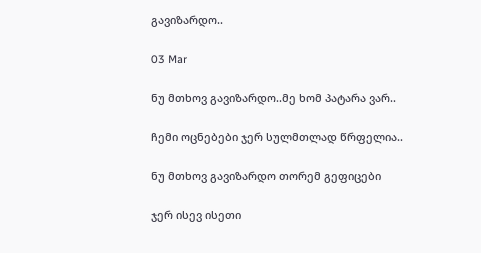გავიზარდო..

03 Mar

ნუ მთხოვ გავიზარდო..მე ხომ პატარა ვარ..

ჩემი ოცნებები ჯერ სულმთლად წრფელია..

ნუ მთხოვ გავიზარდო თორემ გეფიცები

ჯერ ისევ ისეთი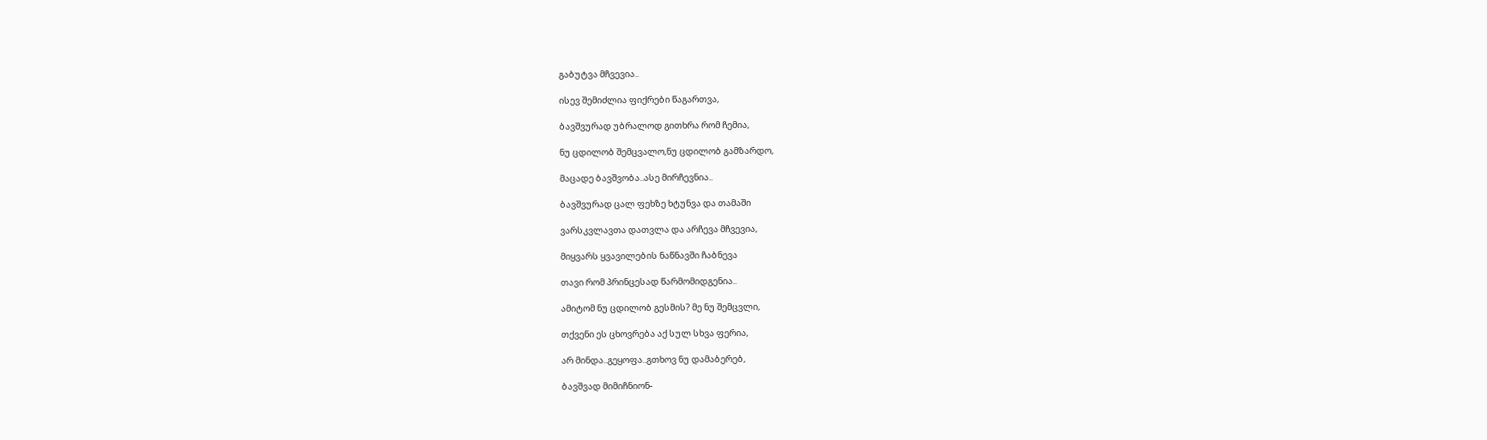გაბუტვა მჩვევია..

ისევ შემიძლია ფიქრები წაგართვა,

ბავშვურად უბრალოდ გითხრა რომ ჩემია,

ნუ ცდილობ შემცვალო,ნუ ცდილობ გამზარდო,

მაცადე ბავშვობა..ასე მირჩევნია..

ბავშვურად ცალ ფეხზე ხტუნვა და თამაში

ვარსკვლავთა დათვლა და არჩევა მჩვევია,

მიყვარს ყვავილების ნაწნავში ჩაბნევა

თავი რომ პრინცესად წარმომიდგენია..

ამიტომ ნუ ცდილობ გესმის? მე ნუ შემცვლი,

თქვენი ეს ცხოვრება აქ სულ სხვა ფერია,

არ მინდა..გეყოფა..გთხოვ ნუ დამაბერებ,

ბავშვად მიმიჩნიონ-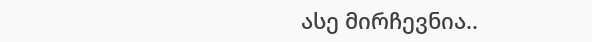ასე მირჩევნია..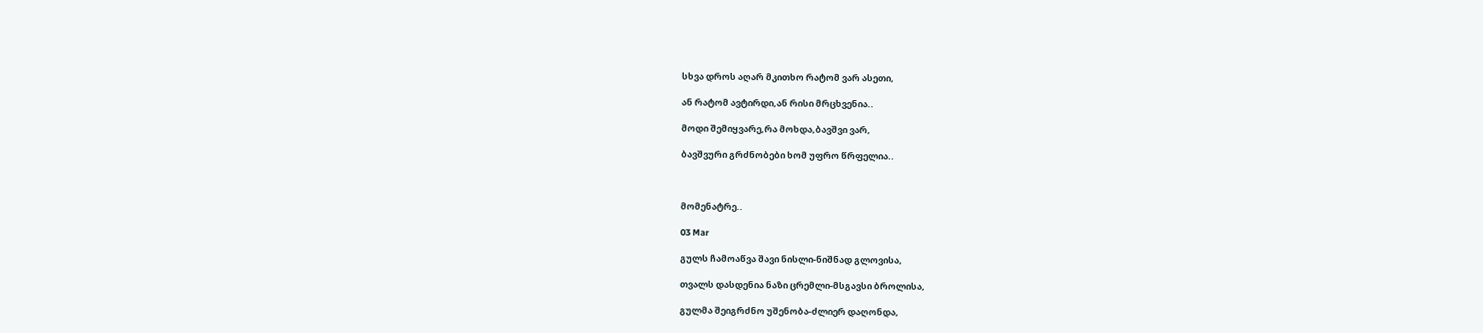სხვა დროს აღარ მკითხო რატომ ვარ ასეთი,

ან რატომ ავტირდი,ან რისი მრცხვენია..

მოდი შემიყვარე,რა მოხდა,ბავშვი ვარ,

ბავშვური გრძნობები ხომ უფრო წრფელია..



მომენატრე..

03 Mar

გულს ჩამოაწვა შავი ნისლი-ნიშნად გლოვისა,

თვალს დასდენია ნაზი ცრემლი-მსგავსი ბროლისა,

გულმა შეიგრძნო უშენობა-ძლიერ დაღონდა,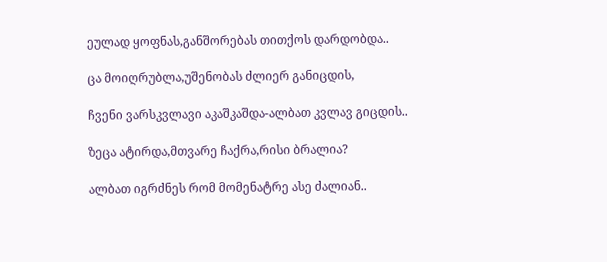ეულად ყოფნას,განშორებას თითქოს დარდობდა..

ცა მოიღრუბლა,უშენობას ძლიერ განიცდის,

ჩვენი ვარსკვლავი აკაშკაშდა-ალბათ კვლავ გიცდის..

ზეცა ატირდა,მთვარე ჩაქრა,რისი ბრალია?

ალბათ იგრძნეს რომ მომენატრე ასე ძალიან..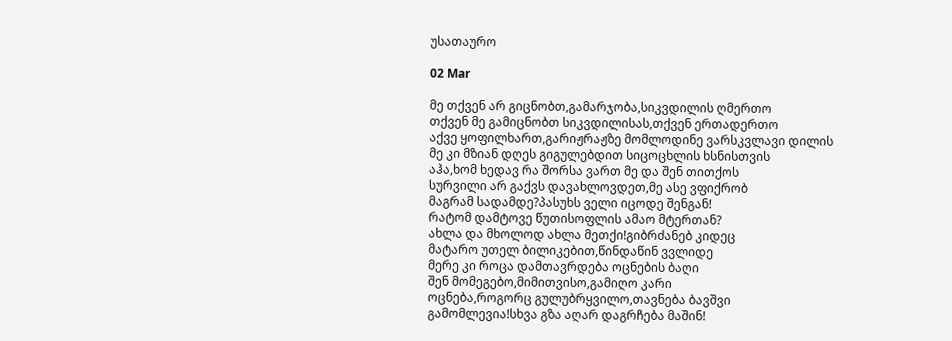უსათაურო

02 Mar

მე თქვენ არ გიცნობთ,გამარჯობა,სიკვდილის ღმერთო
თქვენ მე გამიცნობთ სიკვდილისას,თქვენ ერთადერთო
აქვე ყოფილხართ,გარიჟრაჟზე მომლოდინე ვარსკვლავი დილის
მე კი მზიან დღეს გიგულებდით სიცოცხლის ხსნისთვის
აჰა,ხომ ხედავ რა შორსა ვართ მე და შენ თითქოს
სურვილი არ გაქვს დავახლოვდეთ,მე ასე ვფიქრობ
მაგრამ სადამდე?პასუხს ველი იცოდე შენგან!
რატომ დამტოვე წუთისოფლის ამაო მტერთან?
ახლა და მხოლოდ ახლა მეთქი!გიბრძანებ კიდეც
მატარო უთელ ბილიკებით,წინდაწინ ვვლიდე
მერე კი როცა დამთავრდება ოცნების ბაღი
შენ მომეგებო,მიმითვისო,გამიღო კარი
ოცნება,როგორც გულუბრყვილო,თავნება ბავშვი
გამომლევია!სხვა გზა აღარ დაგრჩება მაშინ!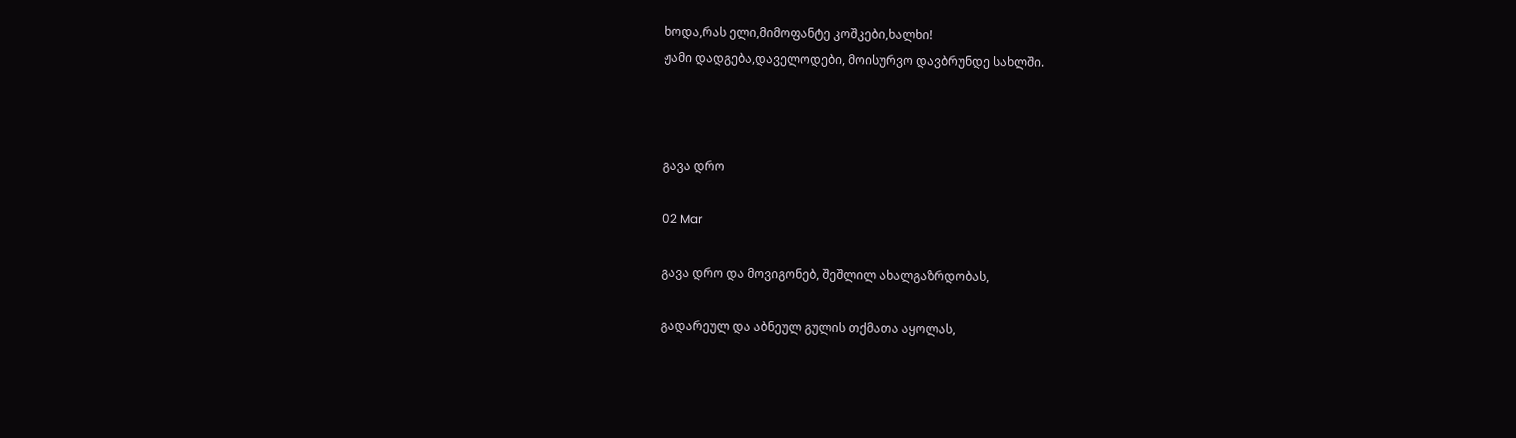ხოდა,რას ელი,მიმოფანტე კოშკები,ხალხი!
ჟამი დადგება,დაველოდები, მოისურვო დავბრუნდე სახლში.



გავა დრო

02 Mar

გავა დრო და მოვიგონებ, შეშლილ ახალგაზრდობას,

გადარეულ და აბნეულ გულის თქმათა აყოლას,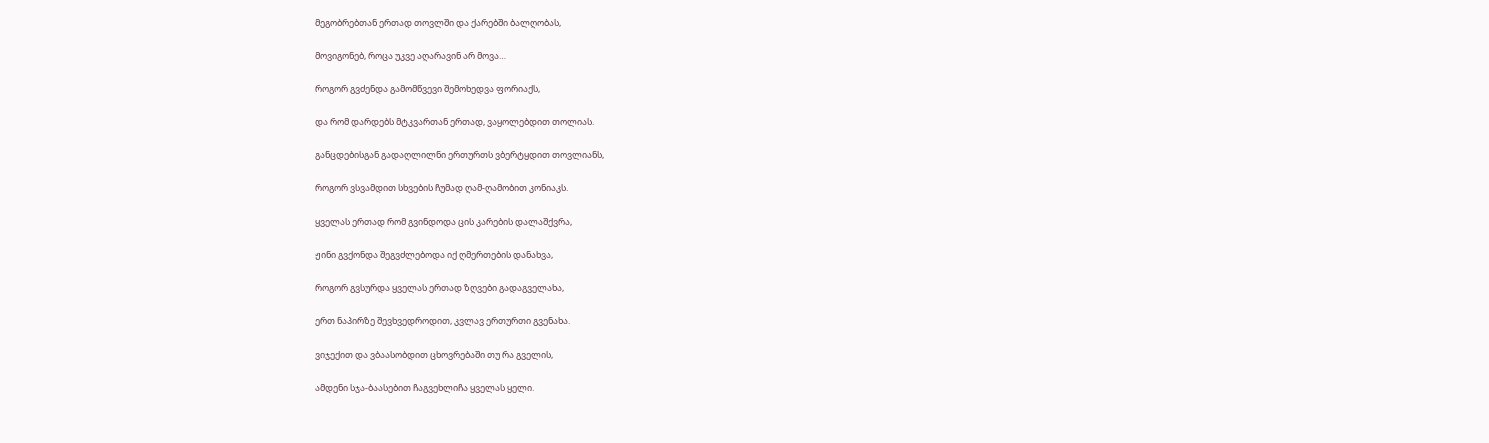მეგობრებთან ერთად თოვლში და ქარებში ბალღობას,

მოვიგონებ, როცა უკვე აღარავინ არ მოვა…

როგორ გვძენდა გამომწვევი შემოხედვა ფორიაქს,

და რომ დარდებს მტკვართან ერთად, ვაყოლებდით თოლიას.

განცდებისგან გადაღლილნი ერთურთს ვბერტყდით თოვლიანს,

როგორ ვსვამდით სხვების ჩუმად ღამ-ღამობით კონიაკს.

ყველას ერთად რომ გვინდოდა ცის კარების დალაშქვრა,

ჟინი გვქონდა შეგვძლებოდა იქ ღმერთების დანახვა,

როგორ გვსურდა ყველას ერთად ზღვები გადაგველახა,

ერთ ნაპირზე შევხვედროდით, კვლავ ერთურთი გვენახა.

ვიჯექით და ვბაასობდით ცხოვრებაში თუ რა გველის,

ამდენი სჯა-ბაასებით ჩაგვეხლიჩა ყველას ყელი.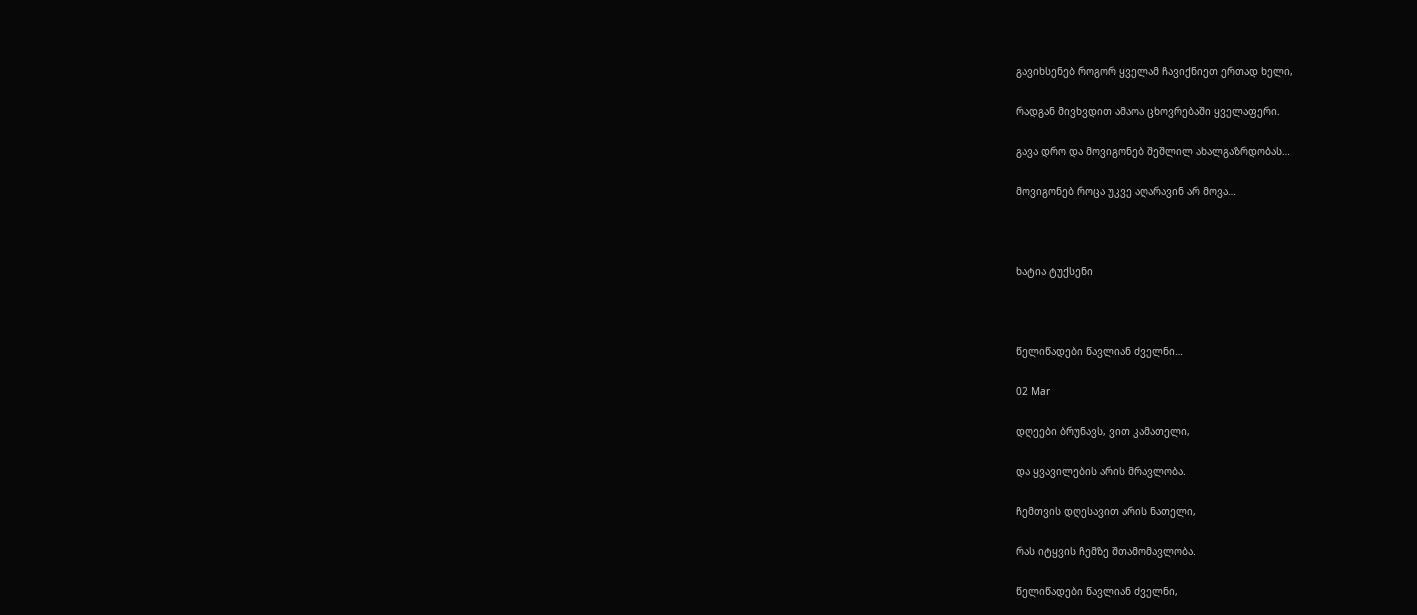გავიხსენებ როგორ ყველამ ჩავიქნიეთ ერთად ხელი,

რადგან მივხვდით ამაოა ცხოვრებაში ყველაფერი.

გავა დრო და მოვიგონებ შეშლილ ახალგაზრდობას…

მოვიგონებ როცა უკვე აღარავინ არ მოვა…



ხატია ტუქსენი



წელიწადები წავლიან ძველნი…

02 Mar

დღეები ბრუნავს, ვით კამათელი,

და ყვავილების არის მრავლობა.

ჩემთვის დღესავით არის ნათელი,

რას იტყვის ჩემზე შთამომავლობა.

წელიწადები წავლიან ძველნი,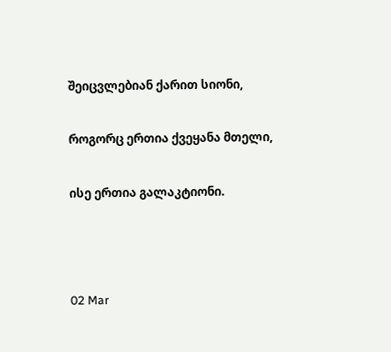შეიცვლებიან ქარით სიონი,

როგორც ერთია ქვეყანა მთელი,

ისე ერთია გალაკტიონი.



02 Mar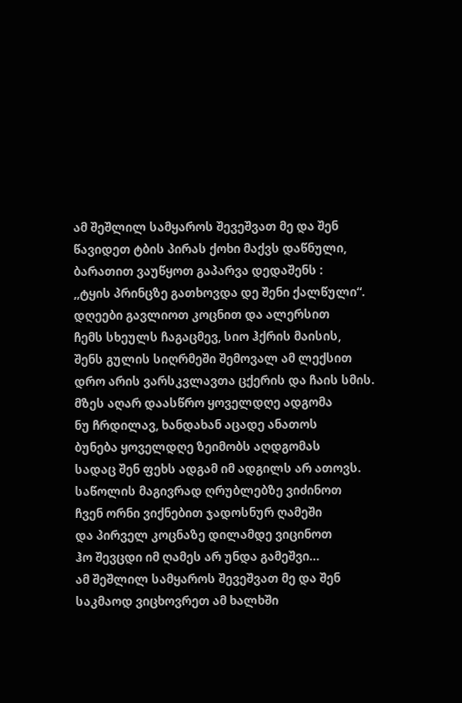ამ შეშლილ სამყაროს შევეშვათ მე და შენ
წავიდეთ ტბის პირას ქოხი მაქვს დაწნული,
ბარათით ვაუწყოთ გაპარვა დედაშენს :
,,ტყის პრინცზე გათხოვდა დე შენი ქალწული“.
დღეები გავლიოთ კოცნით და ალერსით
ჩემს სხეულს ჩაგაცმევ, სიო ჰქრის მაისის,
შენს გულის სიღრმეში შემოვალ ამ ლექსით
დრო არის ვარსკვლავთა ცქერის და ჩაის სმის.
მზეს აღარ დაასწრო ყოველდღე ადგომა
ნუ ჩრდილავ, ხანდახან აცადე ანათოს
ბუნება ყოველდღე ზეიმობს აღდგომას
სადაც შენ ფეხს ადგამ იმ ადგილს არ ათოვს.
საწოლის მაგივრად ღრუბლებზე ვიძინოთ
ჩვენ ორნი ვიქნებით ჯადოსნურ ღამეში
და პირველ კოცნაზე დილამდე ვიცინოთ
ჰო შევცდი იმ ღამეს არ უნდა გამეშვი…
ამ შეშლილ სამყაროს შევეშვათ მე და შენ
საკმაოდ ვიცხოვრეთ ამ ხალხში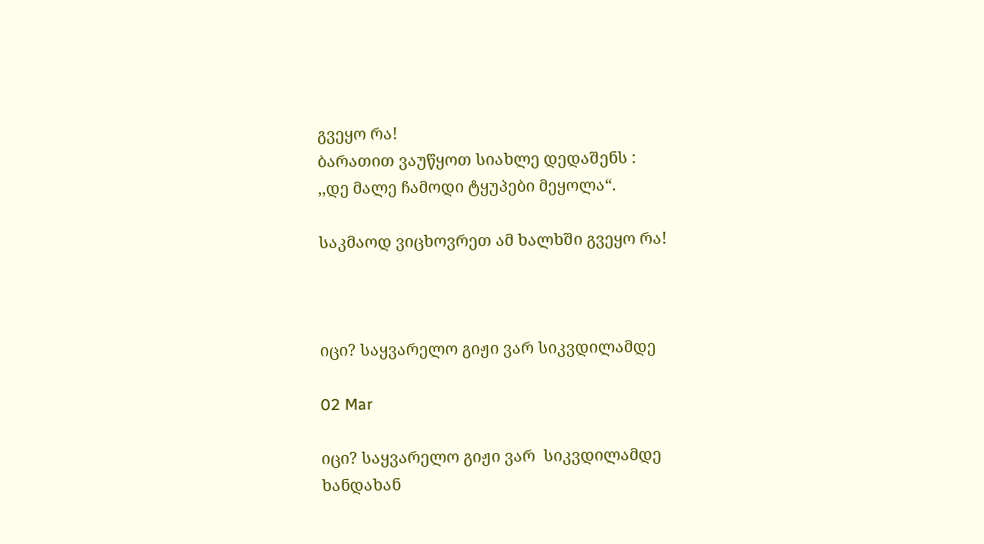გვეყო რა!
ბარათით ვაუწყოთ სიახლე დედაშენს :
,,დე მალე ჩამოდი ტყუპები მეყოლა“.

საკმაოდ ვიცხოვრეთ ამ ხალხში გვეყო რა!



იცი? საყვარელო გიჟი ვარ სიკვდილამდე

02 Mar

იცი? საყვარელო გიჟი ვარ  სიკვდილამდე
ხანდახან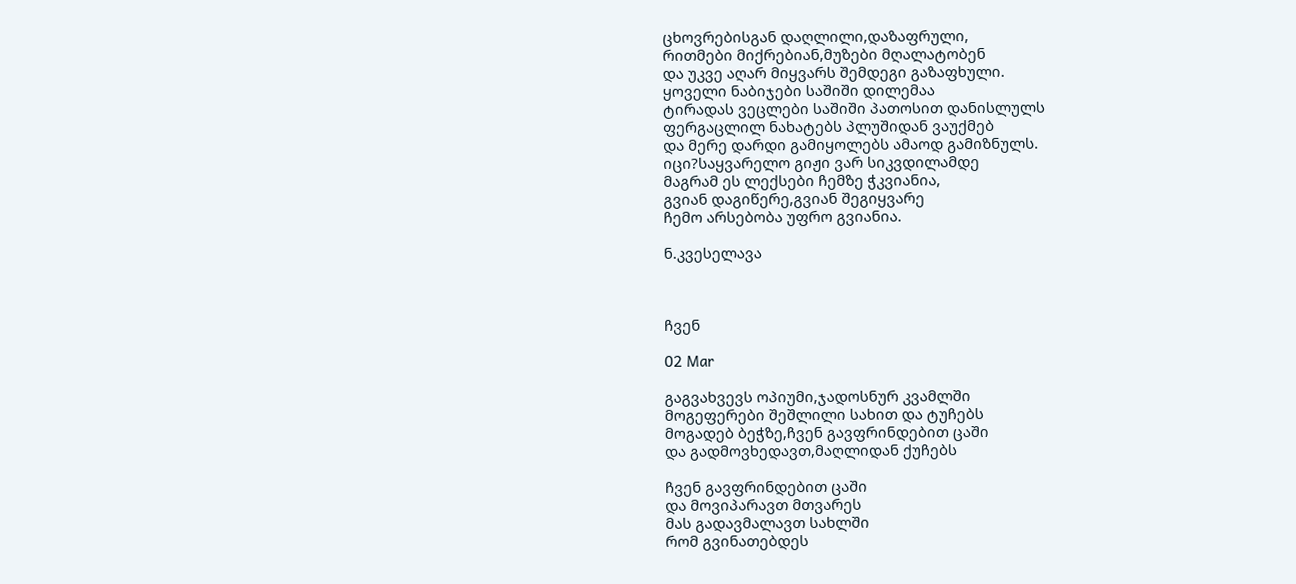ცხოვრებისგან დაღლილი,დაზაფრული,
რითმები მიქრებიან,მუზები მღალატობენ
და უკვე აღარ მიყვარს შემდეგი გაზაფხული.
ყოველი ნაბიჯები საშიში დილემაა
ტირადას ვეცლები საშიში პათოსით დანისლულს
ფერგაცლილ ნახატებს პლუშიდან ვაუქმებ
და მერე დარდი გამიყოლებს ამაოდ გამიზნულს.
იცი?საყვარელო გიჟი ვარ სიკვდილამდე
მაგრამ ეს ლექსები ჩემზე ჭკვიანია,
გვიან დაგიწერე,გვიან შეგიყვარე
ჩემო არსებობა უფრო გვიანია.

ნ.კვესელავა



ჩვენ

02 Mar

გაგვახვევს ოპიუმი,ჯადოსნურ კვამლში
მოგეფერები შეშლილი სახით და ტუჩებს
მოგადებ ბეჭზე,ჩვენ გავფრინდებით ცაში
და გადმოვხედავთ,მაღლიდან ქუჩებს

ჩვენ გავფრინდებით ცაში
და მოვიპარავთ მთვარეს
მას გადავმალავთ სახლში
რომ გვინათებდეს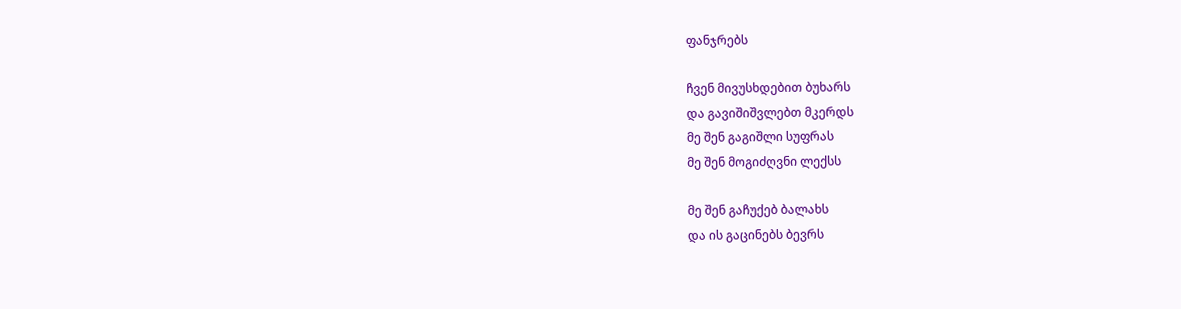ფანჯრებს

ჩვენ მივუსხდებით ბუხარს
და გავიშიშვლებთ მკერდს
მე შენ გაგიშლი სუფრას
მე შენ მოგიძღვნი ლექსს

მე შენ გაჩუქებ ბალახს
და ის გაცინებს ბევრს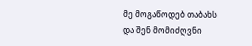მე მოგაწოდებ თაბახს
და შენ მომიძღვნი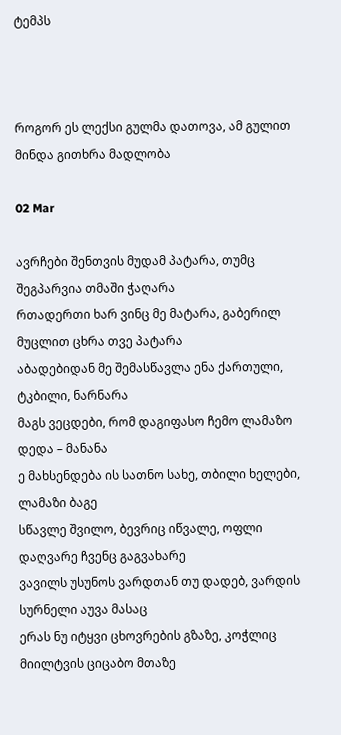ტემპს



როგორ ეს ლექსი გულმა დათოვა, ამ გულით მინდა გითხრა მადლობა

02 Mar

ავრჩები შენთვის მუდამ პატარა, თუმც შეგპარვია თმაში ჭაღარა
რთადერთი ხარ ვინც მე მატარა, გაბერილ მუცლით ცხრა თვე პატარა
აბადებიდან მე შემასწავლა ენა ქართული, ტკბილი, ნარნარა
მაგს ვეცდები, რომ დაგიფასო ჩემო ლამაზო დედა – მანანა
ე მახსენდება ის სათნო სახე, თბილი ხელები, ლამაზი ბაგე
სწავლე შვილო, ბევრიც იწვალე, ოფლი დაღვარე ჩვენც გაგვახარე
ვავილს უსუნოს ვარდთან თუ დადებ, ვარდის სურნელი აუვა მასაც
ერას ნუ იტყვი ცხოვრების გზაზე, კოჭლიც მიილტვის ციცაბო მთაზე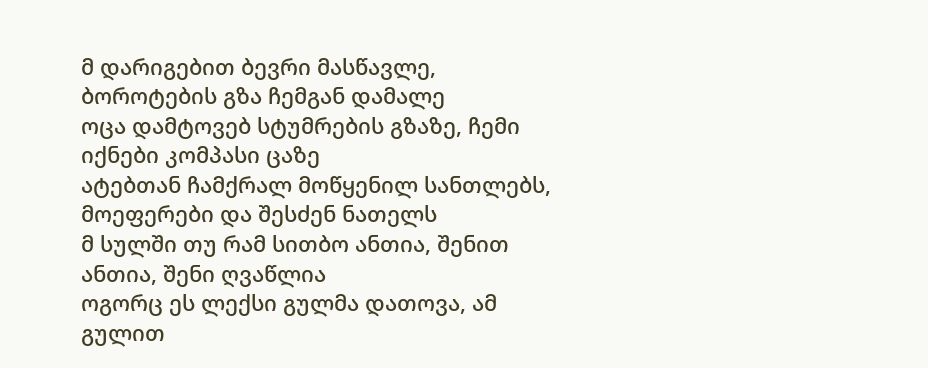მ დარიგებით ბევრი მასწავლე, ბოროტების გზა ჩემგან დამალე
ოცა დამტოვებ სტუმრების გზაზე, ჩემი იქნები კომპასი ცაზე
ატებთან ჩამქრალ მოწყენილ სანთლებს, მოეფერები და შესძენ ნათელს
მ სულში თუ რამ სითბო ანთია, შენით ანთია, შენი ღვაწლია
ოგორც ეს ლექსი გულმა დათოვა, ამ გულით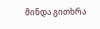მინდა გითხრა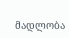მადლობა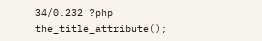34/0.232 ?php the_title_attribute();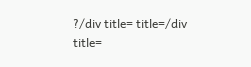?/div title= title=/div title=